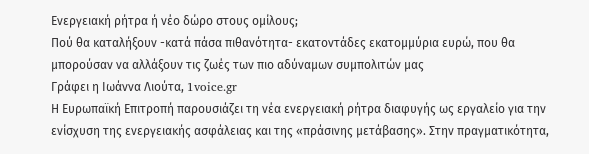Ενεργειακή ρήτρα ή νέο δώρο στους ομίλους;
Πού θα καταλήξουν -κατά πάσα πιθανότητα- εκατοντάδες εκατομμύρια ευρώ, που θα μπορούσαν να αλλάξουν τις ζωές των πιο αδύναμων συμπολιτών μας
Γράφει η Ιωάννα Λιούτα, 1voice.gr
Η Ευρωπαϊκή Επιτροπή παρουσιάζει τη νέα ενεργειακή ρήτρα διαφυγής ως εργαλείο για την ενίσχυση της ενεργειακής ασφάλειας και της «πράσινης μετάβασης». Στην πραγματικότητα,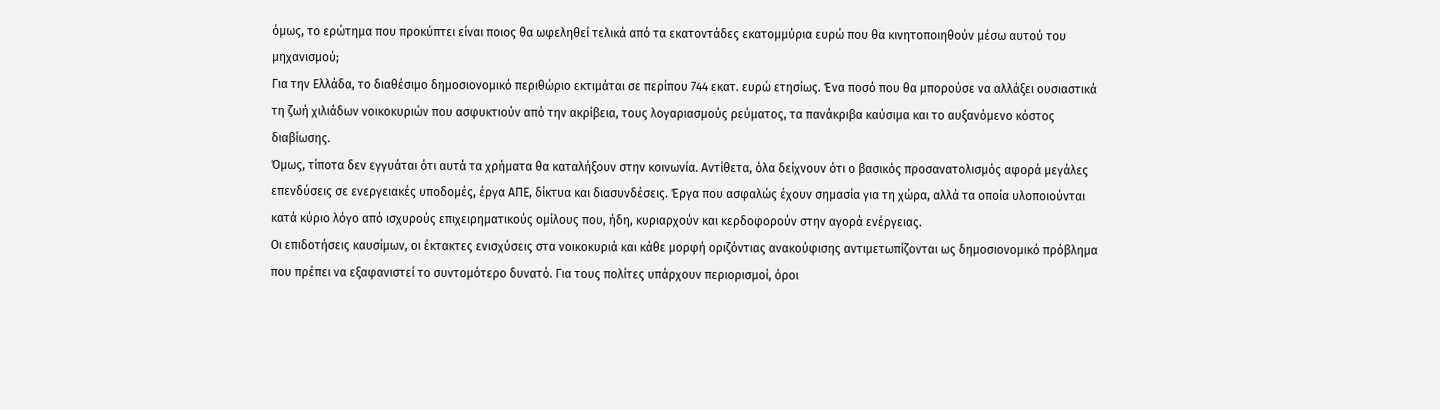όμως, το ερώτημα που προκύπτει είναι ποιος θα ωφεληθεί τελικά από τα εκατοντάδες εκατομμύρια ευρώ που θα κινητοποιηθούν μέσω αυτού του μηχανισμού;
Για την Ελλάδα, το διαθέσιμο δημοσιονομικό περιθώριο εκτιμάται σε περίπου 744 εκατ. ευρώ ετησίως. Ένα ποσό που θα μπορούσε να αλλάξει ουσιαστικά τη ζωή χιλιάδων νοικοκυριών που ασφυκτιούν από την ακρίβεια, τους λογαριασμούς ρεύματος, τα πανάκριβα καύσιμα και το αυξανόμενο κόστος διαβίωσης.
Όμως, τίποτα δεν εγγυάται ότι αυτά τα χρήματα θα καταλήξουν στην κοινωνία. Αντίθετα, όλα δείχνουν ότι ο βασικός προσανατολισμός αφορά μεγάλες επενδύσεις σε ενεργειακές υποδομές, έργα ΑΠΕ, δίκτυα και διασυνδέσεις. Έργα που ασφαλώς έχουν σημασία για τη χώρα, αλλά τα οποία υλοποιούνται κατά κύριο λόγο από ισχυρούς επιχειρηματικούς ομίλους που, ήδη, κυριαρχούν και κερδοφορούν στην αγορά ενέργειας.
Οι επιδοτήσεις καυσίμων, οι έκτακτες ενισχύσεις στα νοικοκυριά και κάθε μορφή οριζόντιας ανακούφισης αντιμετωπίζονται ως δημοσιονομικό πρόβλημα που πρέπει να εξαφανιστεί το συντομότερο δυνατό. Για τους πολίτες υπάρχουν περιορισμοί, όροι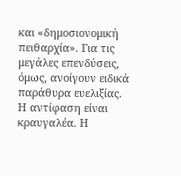και «δημοσιονομική πειθαρχία». Για τις μεγάλες επενδύσεις, όμως, ανοίγουν ειδικά παράθυρα ευελιξίας.
Η αντίφαση είναι κραυγαλέα. Η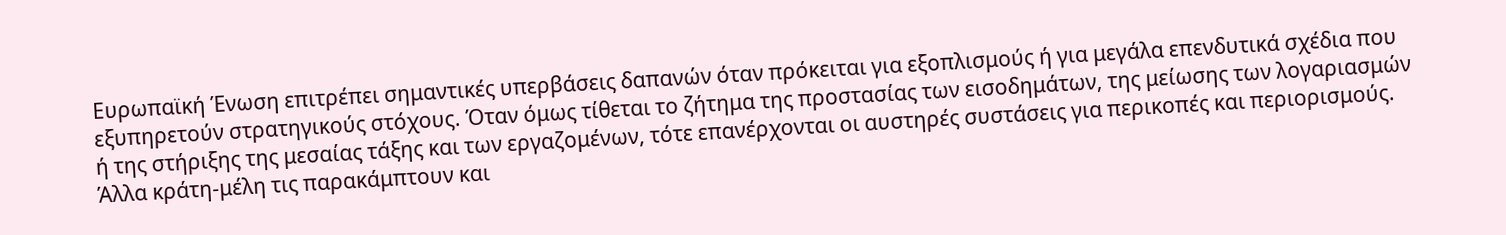Ευρωπαϊκή Ένωση επιτρέπει σημαντικές υπερβάσεις δαπανών όταν πρόκειται για εξοπλισμούς ή για μεγάλα επενδυτικά σχέδια που εξυπηρετούν στρατηγικούς στόχους. Όταν όμως τίθεται το ζήτημα της προστασίας των εισοδημάτων, της μείωσης των λογαριασμών ή της στήριξης της μεσαίας τάξης και των εργαζομένων, τότε επανέρχονται οι αυστηρές συστάσεις για περικοπές και περιορισμούς.
Άλλα κράτη-μέλη τις παρακάμπτουν και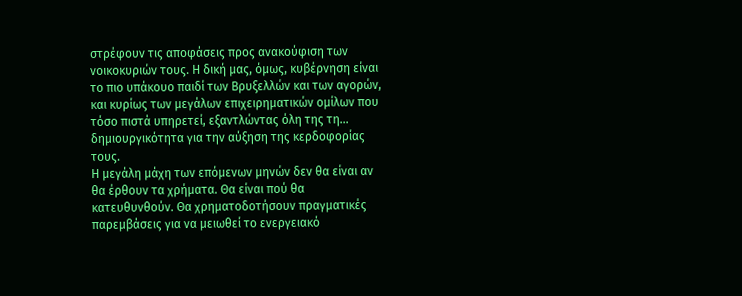στρέφουν τις αποφάσεις προς ανακούφιση των νοικοκυριών τους. Η δική μας, όμως, κυβέρνηση είναι το πιο υπάκουο παιδί των Βρυξελλών και των αγορών, και κυρίως των μεγάλων επιχειρηματικών ομίλων που τόσο πιστά υπηρετεί, εξαντλώντας όλη της τη… δημιουργικότητα για την αύξηση της κερδοφορίας τους.
Η μεγάλη μάχη των επόμενων μηνών δεν θα είναι αν θα έρθουν τα χρήματα. Θα είναι πού θα κατευθυνθούν. Θα χρηματοδοτήσουν πραγματικές παρεμβάσεις για να μειωθεί το ενεργειακό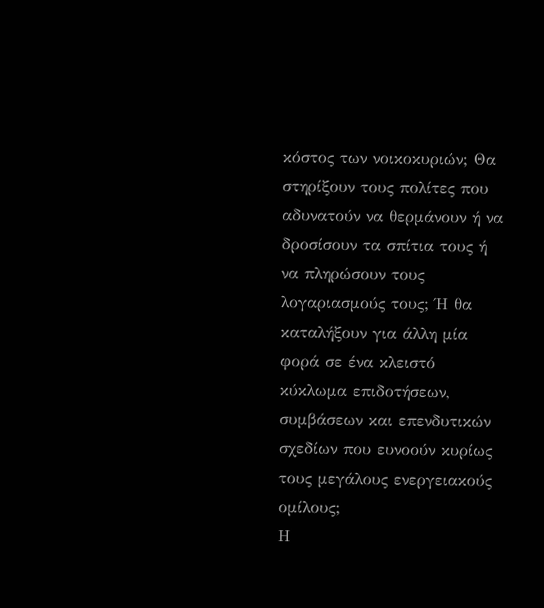κόστος των νοικοκυριών; Θα στηρίξουν τους πολίτες που αδυνατούν να θερμάνουν ή να δροσίσουν τα σπίτια τους ή να πληρώσουν τους λογαριασμούς τους; Ή θα καταλήξουν για άλλη μία φορά σε ένα κλειστό κύκλωμα επιδοτήσεων, συμβάσεων και επενδυτικών σχεδίων που ευνοούν κυρίως τους μεγάλους ενεργειακούς ομίλους;
Η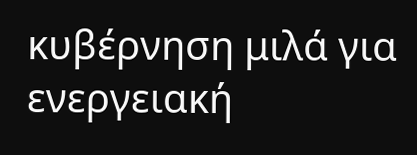κυβέρνηση μιλά για ενεργειακή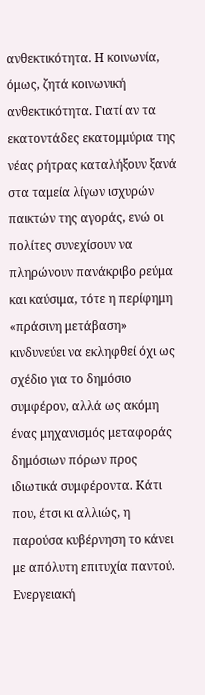ανθεκτικότητα. Η κοινωνία, όμως, ζητά κοινωνική ανθεκτικότητα. Γιατί αν τα εκατοντάδες εκατομμύρια της νέας ρήτρας καταλήξουν ξανά στα ταμεία λίγων ισχυρών παικτών της αγοράς, ενώ οι πολίτες συνεχίσουν να πληρώνουν πανάκριβο ρεύμα και καύσιμα, τότε η περίφημη «πράσινη μετάβαση» κινδυνεύει να εκληφθεί όχι ως σχέδιο για το δημόσιο συμφέρον, αλλά ως ακόμη ένας μηχανισμός μεταφοράς δημόσιων πόρων προς ιδιωτικά συμφέροντα. Κάτι που, έτσι κι αλλιώς, η παρούσα κυβέρνηση το κάνει με απόλυτη επιτυχία παντού.
Ενεργειακή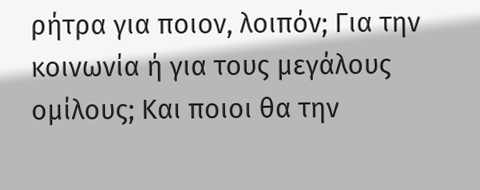ρήτρα για ποιον, λοιπόν; Για την κοινωνία ή για τους μεγάλους ομίλους; Και ποιοι θα την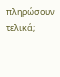πληρώσουν τελικά;